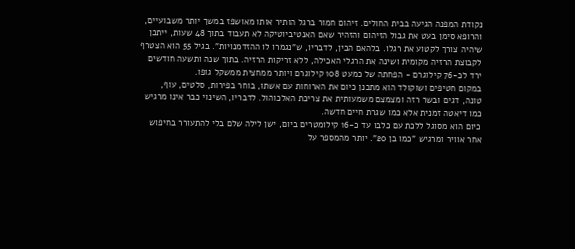נקודת המפנה הגיעה בבית החולים. זיהום חמור ברגל הותיר אותו מאושפז במשך יותר משבועיים, והרופא סימן בעט את גבול הזיהום והזהיר שאם האנטיביוטיקה לא תעבוד בתוך 48 שעות, ייתכן שיהיה צורך לקטוע את רגלו. בלהאם הבין, לדבריו, ש"נגמרו לו ההזדמנויות". בגיל 55 הוא הצטרף לקבוצת הרזיה מקומית ושינה את הרגלי האכילה, ללא זריקות הרזיה. בתוך שנה ותשעה חודשים ירד לכ-76 קילוגרם - הפחתה של כמעט 108 קילוגרם ויותר ממחצית ממשקל גופו.
במקום חטיפים ושוקולד הוא מתכנן כיום את הארוחות עם אשתו, בוחר בפירות, סלטים, עוף, טונה, דגים ובשר רזה ומצמצם משמעותית את צריכת האלכוהול. לדבריו, השינוי כבר אינו מרגיש כמו דיאטה זמנית אלא כמו שגרת חיים חדשה.
כיום הוא מסוגל ללכת עם כלבו עד כ-16 קילומטרים ביום, ישן לילה שלם בלי להתעורר בחיפוש אחר אוויר ומרגיש "כמו בן 20". יותר מהמספר על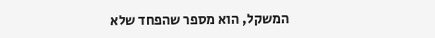המשקל, הוא מספר שהפחד שלא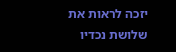יזכה לראות את שלושת נכדיו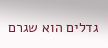גדלים הוא שגרם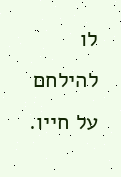לו להילחם על חייו.